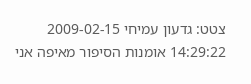צטט: גדעון עמיחי 2009-02-15 14:29:22 אומנות הסיפור מאיפה אני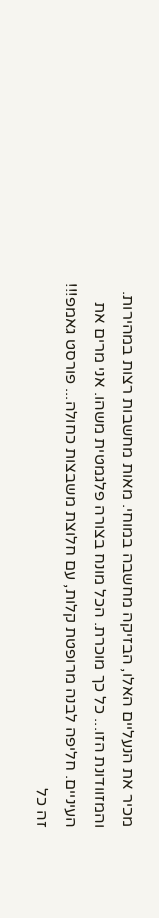מכיר את הנעליים האלו, הבזיקה מחשבה במוחי. מאות מחשבות רצות במהירות. והמזוודונת הזו... כל כך מוכרת. הכל מונח בצורה פלגמטית משהו. אני מרים את העיניים. חליפה לבנה מרופטת קלות, עם חלוצת משבצות כחולה... פורסט גאמפ!!! זה כל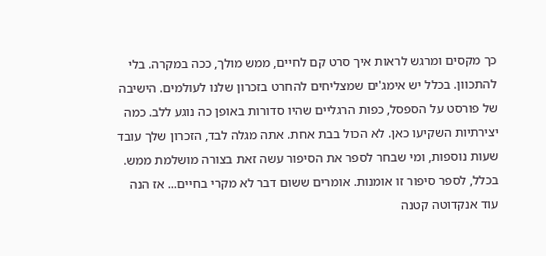כך מקסים ומרגש לראות איך סרט קם לחיים, ממש מולך, ככה במקרה. בלי להתכוון. בכלל יש אימג'ים שמצליחים להחרט בזכרון שלנו לעולמים. הישיבה של פורסט על הספסל, כפות הרגליים שהיו סדורות באופן כה נוגע ללב. כמה יצירתיות השקיעו כאן. לא הכול בבת אחת. אתה מגלה לבד, הזכרון שלך עובד שעות נוספות, ומי שבחר לספר את הסיפור עשה זאת בצורה מושלמת ממש. בכלל, לספר סיפור זו אומנות. אומרים ששום דבר לא מקרי בחיים... אז הנה עוד אנקדוטה קטנה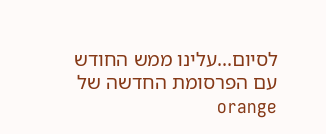לסיום...עלינו ממש החודש עם הפרסומת החדשה של orange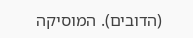(הדובים). המוסיקה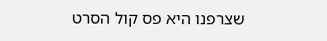שצרפנו היא פס קול הסרט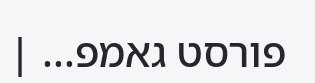פורסט גאמפ... |